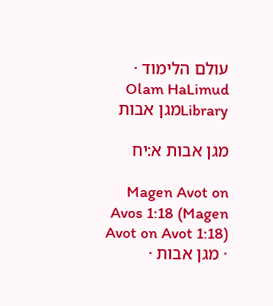עולם הלימוד · Olam HaLimud
Libraryמגן אבות

מגן אבות א:יח

Magen Avot on Avos 1:18 (Magen Avot on Avot 1:18) · מגן אבות ·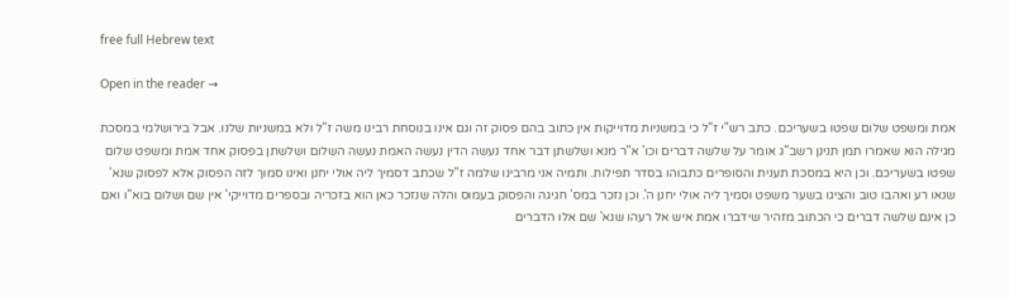free full Hebrew text

Open in the reader →

אמת ומשפט שלום שפטו בשעריכם. כתב רש"י ז"ל כי במשניות מדוייקות אין כתוב בהם פסוק זה וגם אינו בנוסחת רבינו משה ז"ל ולא במשניות שלנו. אבל בירושלמי במסכת מגילה הוא שאמרו תמן תנינן רשב"ג אומר על שלשה דברים וכו' א"ר מנא ושלשתן דבר אחד נעשה הדין נעשה האמת נעשה השלום ושלשתן בפסוק אחד אמת ומשפט שלום שפטו בשעריכם. וכן היא במסכת תענית והסופרים כתבוהו בסדר תפילות. ותמיה אני מרבינו שלמה ז"ל שכתב דסמיך ליה אולי יחנן ואינו סמוך לזה הפסוק אלא לפסוק שנא' שנאו רע ואהבו טוב והציגו בשער משפט וסמיך ליה אולי יחנן ה'. וכן נזכר במס' חגיגה והפסוק בעמוס והלה שנזכר כאן הוא בזכריה ובספרים מדוייקי' אין שם ושלום בוא"ו ואם כן אינם שלשה דברים כי הכתוב מזהיר שידברו אמת איש אל רעהו שנא' שם אלו הדברים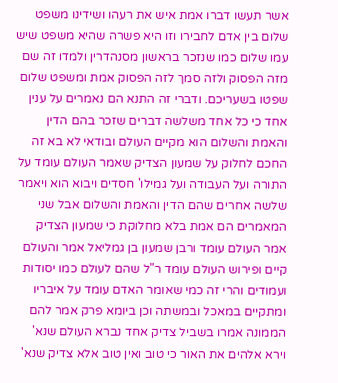אשר תעשו דברו אמת איש את רעהו ושידינו משפט שלום בין אדם לחבירו וזו היא פשרה שהיא משפט שיש עמו שלום כמו שנזכר בראשון מסנהדרין ולמדו זה שם מזה הפסוק ולזה סמך לזה הפסוק אמת ומשפט שלום שפטו בשעריכם. ודברי זה התנא הם נאמרים על ענין אחד כי כל אחד משלשה דברים שזכר בהם הדין והאמת והשלום הוא מקיים העולם ובודאי לא בא זה החכם לחלוק על שמעון הצדיק שאמר העולם עומד על התורה ועל העבודה ועל גמילו' חסדים ויבוא הוא ויאמר שלשה אחרים שהם הדין והאמת והשלום אבל שני המאמרים הם אמת בלא מחלוקת כי שמעון הצדיק אמר העולם עומד ורבן שמעון בן גמליאל אמר והעולם קיים ופירוש העולם עומד ר"ל שהם לעולם כמו יסודות ועמודים והרי זה כמי שאומר האדם עומד על איבריו ומתקיים במאכל ובמשתה וכן ביומא פרק אמר להם הממונה אמרו בשביל צדיק אחד נברא העולם שנא' וירא אלהים את האור כי טוב ואין טוב אלא צדיק שנא'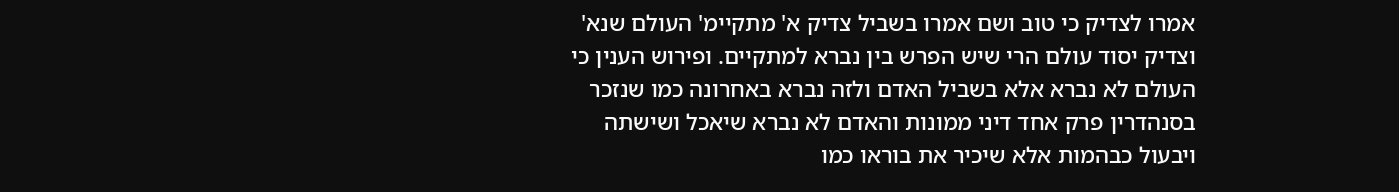אמרו לצדיק כי טוב ושם אמרו בשביל צדיק א' מתקיימ' העולם שנא' וצדיק יסוד עולם הרי שיש הפרש בין נברא למתקיים. ופירוש הענין כי העולם לא נברא אלא בשביל האדם ולזה נברא באחרונה כמו שנזכר בסנהדרין פרק אחד דיני ממונות והאדם לא נברא שיאכל ושישתה ויבעול כבהמות אלא שיכיר את בוראו כמו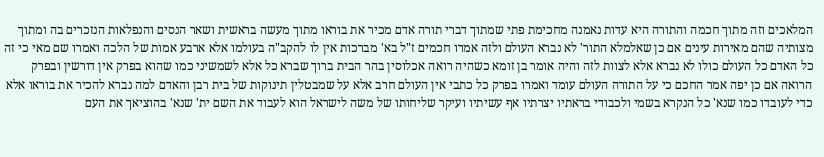המלאכים וזה מתוך חכמה והתורה היא עדות נאמנה מחכימת פתי שמתוך דברי תורה אדם מכיר את בוראו מתוך מעשה בראשית ושאר הנסים והנפלאות הנזכרים בה ומתוך מצותיה שהם מאירות עינים אם כן שאלמלא התור' לא נברא העולם ולזה אמרו חכמים ז"ל בא' מברכות אין לו להקב"ה בעולמו אלא ארבע אמות של הלכה ואמרו שם מאי כי זה כל האדם כל העולם כולו לא נברא אלא לצוות לזה והיה אומר בן זומא כשהיה רואה אכלוסין בהר הבית ברוך שברא כל אלא לשמשיני כמו שהוא בפרק אין דורשין ובפרק הרואה אם כן יפה אמר החכם כי על התורה העולם עומד ואמרו בפרק כל כתבי אין העולם חרב אלא על שמבטלין תינוקות של בית רבן והאדם למה נברא להכיר את בוראו אלא כדי לעובדו כמו שנא' כל הנקרא בשמי ולכבודי בראתיו יצרתיו אף עשיתיו ועיקר שליחותו של משה לישראל הוא לעבוד את השם ית' שנא' בהוציאך את העם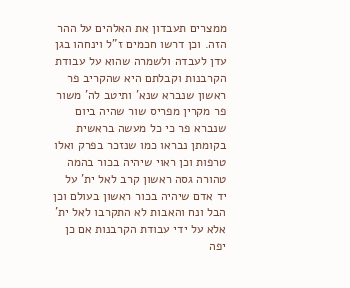ממצרים תעבדון את האלהים על ההר הזה. וכן דרשו חכמים ז"ל וינחהו בגן עדן לעבדה ולשמרה שהוא על עבודת הקרבנות וקבלתם היא שהקריב פר ראשון שנברא שנא' ותיטב לה' משור פר מקרין מפריס שור שהיה ביום שנברא פר כי כל מעשה בראשית בקומתן נבראו כמו שנזכר בפרק ואלו טרפות וכן ראוי שיהיה בכור בהמה טהורה גסה ראשון קרב לאל ית' על יד אדם שיהיה בכור ראשון בעולם וכן הבל ונח והאבות לא התקרבו לאל ית' אלא על ידי עבודת הקרבנות אם כן יפה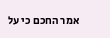אמר החכם כי על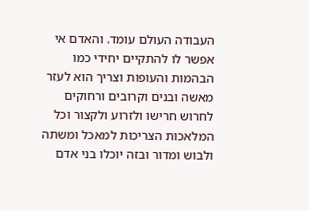העבודה העולם עומד. והאדם אי אפשר לו להתקיים יחידי כמו הבהמות והעופות וצריך הוא לעזר מאשה ובנים וקרובים ורחוקים לחרוש חרישו ולזרוע ולקצור וכל המלאכות הצריכות למאכל ומשתה ולבוש ומדור ובזה יוכלו בני אדם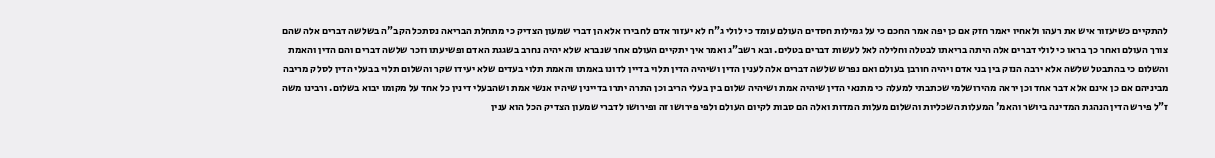להתקיים כשיעזור איש את רעהו ולאחיו יאמר חזק אם כן יפה אמר החכם כי על גמילות חסדים העולם עומד כי לולי ג"ח לא יעזור אדם לחבירו אלא הן דברי שמעון הצדיק כי מתחלת הבריאה נסתכל הקב"ה בשלשה דברים אלה שהם צורך העולם ואחר כך בראו כי לולי דברים אלה היתה בריאתו לבטלה וחלילה לאל לעשות דברים בטלים. ובא רשב"ג ואמר איך יתקיים העולם אחר שנברא שלא יהיה נחרב בשגגת האדם ופשיעתו וזכר שלשה דברים והם הדין והאמת והשלום כי בהתבטל שלשה אלא ירבה הנזק בין בני אדם ויהיה חורבן בעולם ואם נפרש שלשה דברים אלה לענין הדין ושיהיה הדין תלוי בדיין לדונו באמתו והאמת תלוי בעדים שלא יעידו שקר והשלום תלוי בבעלי הדין לסלק מריבה מביניהם אם כן אינם אלא דבר אחד וכן יראה מהירושלמי שכתבתי למעלה כי מתנאי הדין שיהיה אמת ושיהיה שלום בין בעלי הריב וכן התרה יתרו בדיינין שיהיו אנשי אמת ושהבעלי דינין כל אחד על מקומו יבוא בשלום. ורבינו משה ז"ל פירש הדין הנהגת המדינה ביושר והאמ' המעלות השכליות והשלום מעלות המדות ואלה הם סבות לקיום העולם ולפי פירושו זה ופירושו לדברי שמעון הצדיק הכל הוא ענין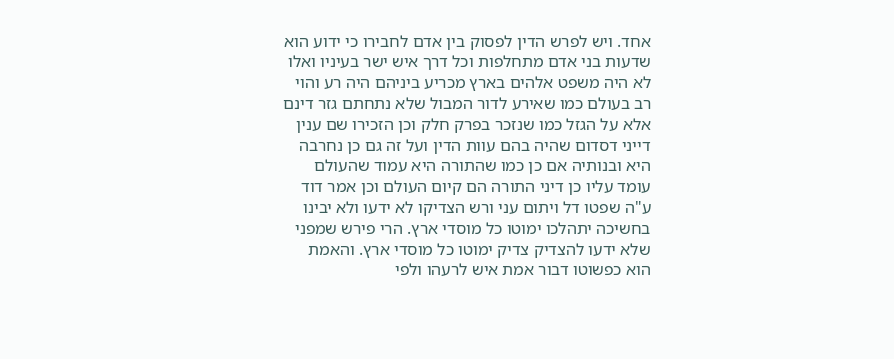אחד. ויש לפרש הדין לפסוק בין אדם לחבירו כי ידוע הוא שדעות בני אדם מתחלפות וכל דרך איש ישר בעיניו ואלו לא היה משפט אלהים בארץ מכריע ביניהם היה רע והוי רב בעולם כמו שאירע לדור המבול שלא נתחתם גזר דינם אלא על הגזל כמו שנזכר בפרק חלק וכן הזכירו שם ענין דייני דסדום שהיה בהם עוות הדין ועל זה גם כן נחרבה היא ובנותיה אם כן כמו שהתורה היא עמוד שהעולם עומד עליו כן דיני התורה הם קיום העולם וכן אמר דוד ע"ה שפטו דל ויתום עני ורש הצדיקו לא ידעו ולא יבינו בחשיכה יתהלכו ימוטו כל מוסדי ארץ. הרי פירש שמפני שלא ידעו להצדיק צדיק ימוטו כל מוסדי ארץ. והאמת הוא כפשוטו דבור אמת איש לרעהו ולפי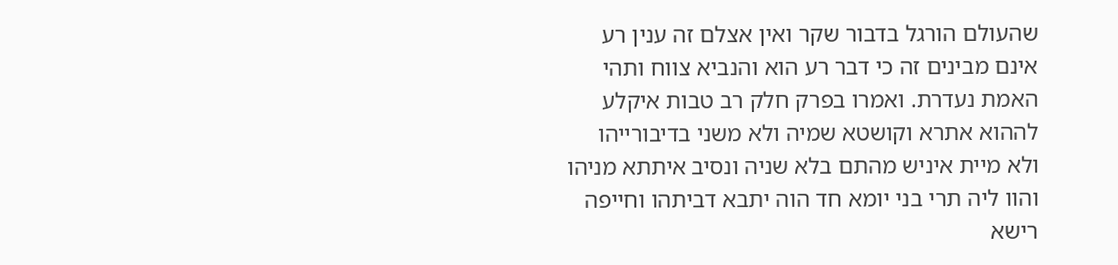שהעולם הורגל בדבור שקר ואין אצלם זה ענין רע אינם מבינים זה כי דבר רע הוא והנביא צווח ותהי האמת נעדרת. ואמרו בפרק חלק רב טבות איקלע לההוא אתרא וקושטא שמיה ולא משני בדיבורייהו ולא מיית איניש מהתם בלא שניה ונסיב איתתא מניהו והוו ליה תרי בני יומא חד הוה יתבא דביתהו וחייפה רישא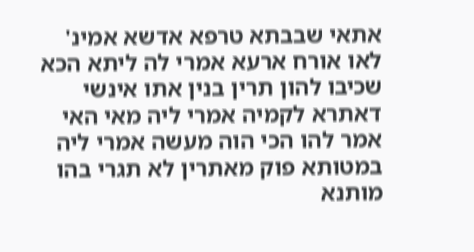אתאי שבבתא טרפא אדשא אמינ' לאו אורח ארעא אמרי לה ליתא הכא שכיבו להון תרין בנין אתו אינשי דאתרא לקמיה אמרי ליה מאי האי אמר להו הכי הוה מעשה אמרי ליה במטותא פוק מאתרין לא תגרי בהו מותנא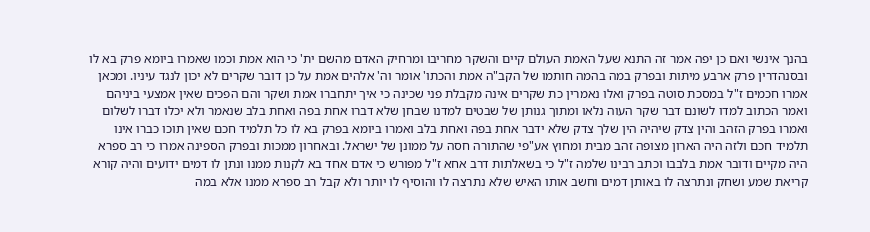בהנך אינשי ואם כן יפה אמר זה התנא שעל האמת העולם קיים והשקר מחריבו ומרחיק האדם מהשם ית' כי הוא אמת וכמו שאמרו ביומא פרק בא לו ובסנהדרין פרק ארבע מיתות ובפרק במה בהמה חותמו של הקב"ה אמת והכתו' אומר וה' אלהים אמת על כן דובר שקרים לא יכון לנגד עיניו. ומכאן אמרו חכמים ז"ל במסכת סוטה בפרק ואלו נאמרין כת שקרים אינה מקבלת פני שכינה כי איך יתחברו אמת ושקר והם הפכים שאין אמצעי ביניהם ואמר הכתוב למדו לשונם דבר שקר העוה נלאו ומתוך גנותן של שבטים למדנו שבחן שלא דברו אחת בפה ואחת בלב שנאמר ולא יכלו דברו לשלום ואמרו בפרק הזהב והין צדק שיהיה הין שלך צדק שלא ידבר אחת בפה ואחת בלב ואמרו ביומא בפרק בא לו כל תלמיד חכם שאין תוכו כברו אינו תלמיד חכם ולזה היה הארון מצופה זהב מבית ומחוץ אע"פי שהתורה חסה על ממונן של ישראל. ובאחרון ממכות ובפרק הספינה אמרו כי רב ספרא היה מקיים ודובר אמת בלבבו וכתב רבינו שלמה ז"ל כי בשאלתות דרב אחא ז"ל מפורש כי אדם אחד בא לקנות ממנו ונתן לו דמים ידועים והיה קורא קריאת שמע ושחק ונתרצה לו באותן דמים וחשב אותו האיש שלא נתרצה לו והוסיף לו יותר ולא קבל רב ספרא ממנו אלא במה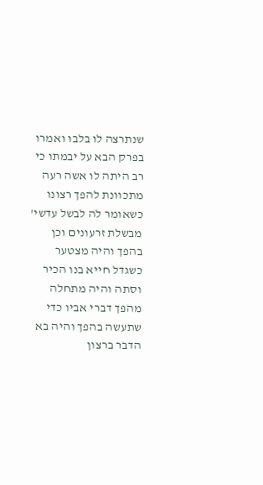שנתרצה לו בלבו ואמרו בפרק הבא על יבמתו כי רב היתה לו אשה רעה מתכוונת להפך רצונו כשאומר לה לבשל עדשי' מבשלת זרעונים וכן בהפך והיה מצטער כשגדל חייא בנו הכיר וסתה והיה מתחלה מהפך דברי אביו כדי שתעשה בהפך והיה בא הדבר ברצון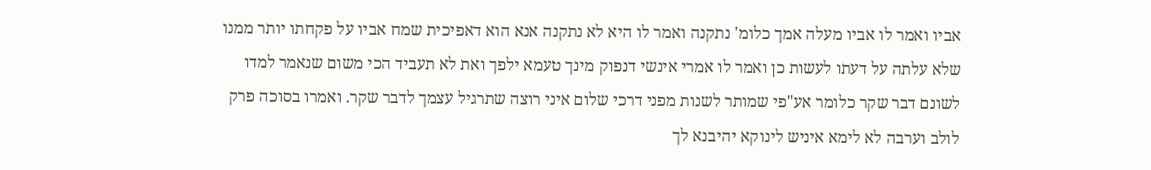אביו ואמר לו אביו מעלה אמך כלומ' נתקנה ואמר לו היא לא נתקנה אנא הוא דאפיכית שמח אביו על פקחתו יותר ממנו שלא עלתה על דעתו לעשות כן ואמר לו אמרי אינשי דנפוק מינך טעמא ילפך ואת לא תעביד הכי משום שנאמר למדו לשונם דבר שקר כלומר אע"פי שמותר לשנות מפני דרכי שלום איני רוצה שתרגיל עצמך לדבר שקר. ואמרו בסוכה פרק לולב וערבה לא לימא איניש לינוקא יהיבנא לך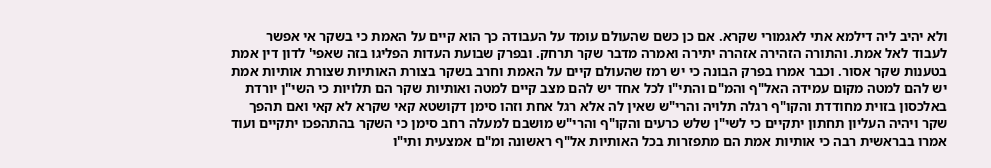ולא יהיב ליה דילמא אתי לאגמורי שקרא. אם כן כשם שהעולם עומד על העבודה כך הוא קיים על האמת כי בשקר אי אפשר לעבוד לאל אמת. והתורה הזהירה אזהרה יתירה ואמרה מדבר שקר תרחק. ובפרק שבועת העדות הפליגו בזה שאפי' לדון דין אמת בטענות שקר אסור. וכבר אמרו בפרק הבונה כי יש רמז שהעולם קיים על האמת וחרב בשקר בצורת האותיות שצורת אותיות אמת יש להם למטה מקום עמידה האל"ף והמ"ם והתי"ו לכל אחד יש להם מצב קיים למטה ואותיות שקר הם תלויות כי השי"ן יורדת באלכסון בזוית מחודדת והקו"ף רגלה תלויה והרי"ש שאין לה אלא רגל אחת וזהו סימן דקושטא קאי שקרא לא קאי ואם תהפך שקר ויהיה העליון תחתון יתקיים כי לשי"ן שלש כרעים והקו"ף והרי"ש מושבם למעלה רחב סימן כי השקר בהתהפכו יתקיים ועוד אמרו בבראשית רבה כי אותיות אמת הם מתפזרות בכל האותיות אל"ף ראשונה ומ"ם אמצעית ותי"ו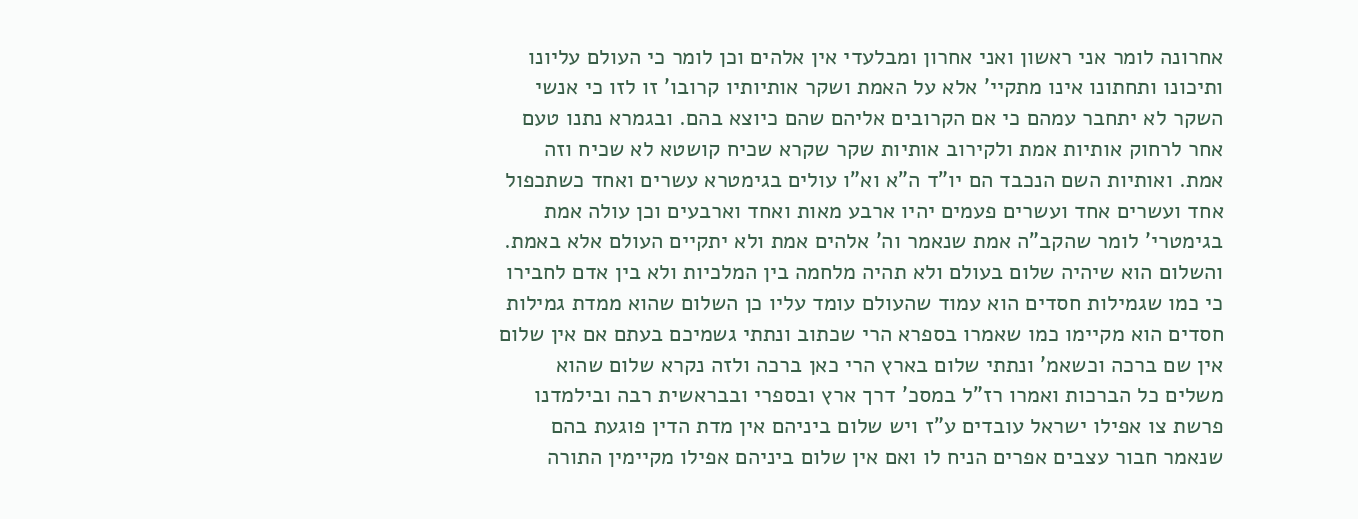אחרונה לומר אני ראשון ואני אחרון ומבלעדי אין אלהים וכן לומר כי העולם עליונו ותיכונו ותחתונו אינו מתקיי' אלא על האמת ושקר אותיותיו קרובו' זו לזו כי אנשי השקר לא יתחבר עמהם כי אם הקרובים אליהם שהם כיוצא בהם. ובגמרא נתנו טעם אחר לרחוק אותיות אמת ולקירוב אותיות שקר שקרא שכיח קושטא לא שכיח וזה אמת. ואותיות השם הנכבד הם יו"ד ה"א וא"ו עולים בגימטרא עשרים ואחד כשתכפול אחד ועשרים אחד ועשרים פעמים יהיו ארבע מאות ואחד וארבעים וכן עולה אמת בגימטרי' לומר שהקב"ה אמת שנאמר וה' אלהים אמת ולא יתקיים העולם אלא באמת. והשלום הוא שיהיה שלום בעולם ולא תהיה מלחמה בין המלכיות ולא בין אדם לחבירו כי כמו שגמילות חסדים הוא עמוד שהעולם עומד עליו כן השלום שהוא ממדת גמילות חסדים הוא מקיימו כמו שאמרו בספרא הרי שכתוב ונתתי גשמיכם בעתם אם אין שלום אין שם ברכה וכשאמ' ונתתי שלום בארץ הרי כאן ברכה ולזה נקרא שלום שהוא משלים כל הברכות ואמרו רז"ל במסכ' דרך ארץ ובספרי ובבראשית רבה ובילמדנו פרשת צו אפילו ישראל עובדים ע"ז ויש שלום ביניהם אין מדת הדין פוגעת בהם שנאמר חבור עצבים אפרים הניח לו ואם אין שלום ביניהם אפילו מקיימין התורה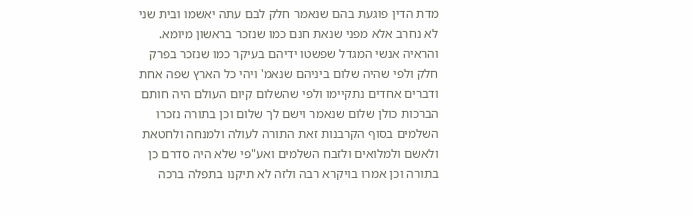מדת הדין פוגעת בהם שנאמר חלק לבם עתה יאשמו ובית שני לא נחרב אלא מפני שנאת חנם כמו שנזכר בראשון מיומא. והראיה אנשי המגדל שפשטו ידיהם בעיקר כמו שנזכר בפרק חלק ולפי שהיה שלום ביניהם שנאמ' ויהי כל הארץ שפה אחת ודברים אחדים נתקיימו ולפי שהשלום קיום העולם היה חותם הברכות כולן שלום שנאמר וישם לך שלום וכן בתורה נזכרו השלמים בסוף הקרבנות זאת התורה לעולה ולמנחה ולחטאת ולאשם ולמלואים ולזבח השלמים ואע"פי שלא היה סדרם כן בתורה וכן אמרו בויקרא רבה ולזה לא תיקנו בתפלה ברכה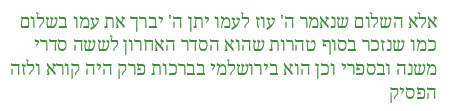אלא השלום שנאמר ה' עוז לעמו יתן ה' יברך את עמו בשלום כמו שנזכר בסוף טהרות שהוא הסדר האחרון לששה סדרי משנה ובספרי וכן הוא בירושלמי בברכות פרק היה קורא ולזה הפסיק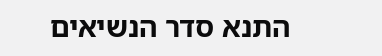התנא סדר הנשיאים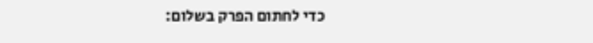כדי לחתום הפרק בשלום: